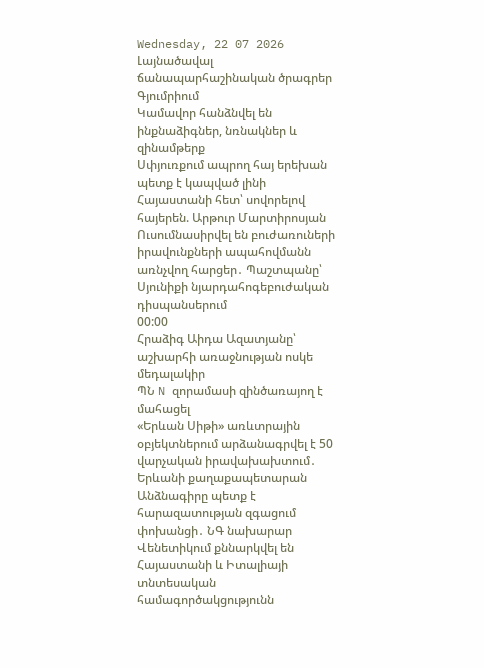Wednesday, 22 07 2026
Լայնածավալ ճանապարհաշինական ծրագրեր Գյումրիում
Կամավոր հանձնվել են ինքնաձիգներ, նռնակներ և զինամթերք
Սփյուռքում ապրող հայ երեխան պետք է կապված լինի Հայաստանի հետ՝ սովորելով հայերեն. Արթուր Մարտիրոսյան
Ուսումնասիրվել են բուժառուների իրավունքների ապահովմանն առնչվող հարցեր․ Պաշտպանը՝ Սյունիքի նյարդահոգեբուժական դիսպանսերում
00:00
Հրաձիգ Աիդա Ազատյանը՝ աշխարհի առաջնության ոսկե մեդալակիր
ՊՆ N զորամասի զինծառայող է մահացել
«Երևան Սիթի» առևտրային օբյեկտներում արձանագրվել է 50 վարչական իրավախախտում․ Երևանի քաղաքապետարան
Անձնագիրը պետք է հարազատության զգացում փոխանցի․ ՆԳ նախարար
Վենետիկում քննարկվել են Հայաստանի և Իտալիայի տնտեսական համագործակցությունն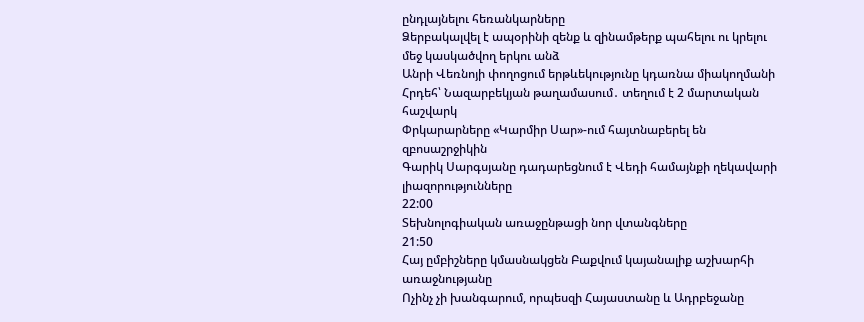ընդլայնելու հեռանկարները
Ձերբակալվել է ապօրինի զենք և զինամթերք պահելու ու կրելու մեջ կասկածվող երկու անձ
Անրի Վեռնոյի փողոցում երթևեկությունը կդառնա միակողմանի
Հրդեհ՝ Նազարբեկյան թաղամասում․ տեղում է 2 մարտական հաշվարկ
Փրկարարները «Կարմիր Սար»-ում հայտնաբերել են զբոսաշրջիկին
Գարիկ Սարգսյանը դադարեցնում է Վեդի համայնքի ղեկավարի լիազորությունները
22:00
Տեխնոլոգիական առաջընթացի նոր վտանգները
21:50
Հայ ըմբիշները կմասնակցեն Բաքվում կայանալիք աշխարհի առաջնությանը
Ոչինչ չի խանգարում, որպեսզի Հայաստանը և Ադրբեջանը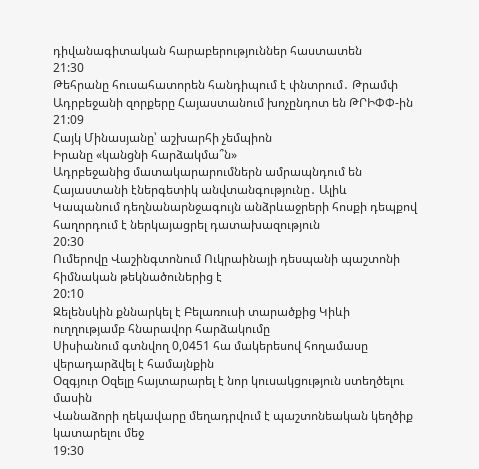դիվանագիտական հարաբերություններ հաստատեն
21:30
Թեհրանը հուսահատորեն հանդիպում է փնտրում․ Թրամփ
Ադրբեջանի զորքերը Հայաստանում խոչընդոտ են ԹՐԻՓՓ-ին
21:09
Հայկ Մինասյանը՝ աշխարհի չեմպիոն
Իրանը «կանցնի հարձակմա՞ն»
Ադրբեջանից մատակարարումներն ամրապնդում են Հայաստանի էներգետիկ անվտանգությունը․ Ալիև
Կապանում դեղնանարնջագույն անձրևաջրերի հոսքի դեպքով հաղորդում է ներկայացրել դատախազություն
20:30
Ումերովը Վաշինգտոնում Ուկրաինայի դեսպանի պաշտոնի հիմնական թեկնածուներից է
20:10
Զելենսկին քննարկել է Բելառուսի տարածքից Կիևի ուղղությամբ հնարավոր հարձակումը
Սիսիանում գտնվող 0,0451 հա մակերեսով հողամասը վերադարձվել է համայնքին
Օզգյուր Օզելը հայտարարել է նոր կուսակցություն ստեղծելու մասին
Վանաձորի ղեկավարը մեղադրվում է պաշտոնեական կեղծիք կատարելու մեջ
19:30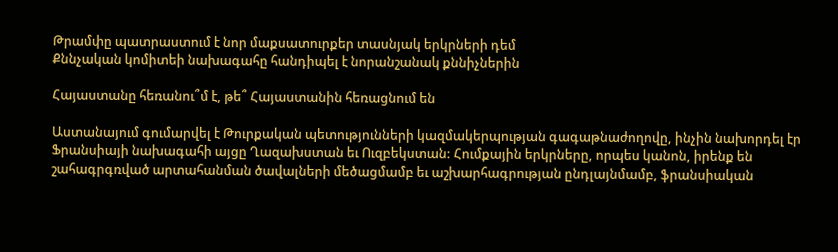Թրամփը պատրաստում է նոր մաքսատուրքեր տասնյակ երկրների դեմ
Քննչական կոմիտեի նախագահը հանդիպել է նորանշանակ քննիչներին

Հայաստանը հեռանու՞մ է, թե՞ Հայաստանին հեռացնում են

Աստանայում գումարվել է Թուրքական պետությունների կազմակերպության գագաթնաժողովը, ինչին նախորդել էր Ֆրանսիայի նախագահի այցը Ղազախստան եւ Ուզբեկստան: Հումքային երկրները, որպես կանոն, իրենք են շահագրգռված արտահանման ծավալների մեծացմամբ եւ աշխարհագրության ընդլայնմամբ, ֆրանսիական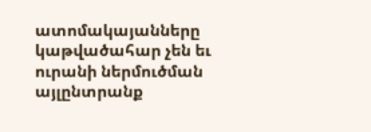ատոմակայանները կաթվածահար չեն եւ ուրանի ներմուծման այլընտրանք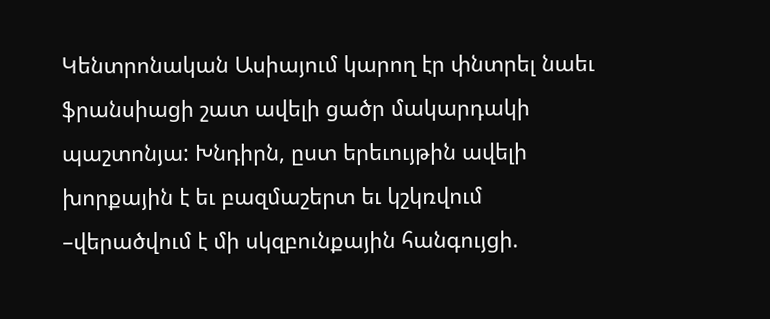Կենտրոնական Ասիայում կարող էր փնտրել նաեւ ֆրանսիացի շատ ավելի ցածր մակարդակի պաշտոնյա: Խնդիրն, ըստ երեւույթին ավելի խորքային է եւ բազմաշերտ եւ կշկռվում –վերածվում է մի սկզբունքային հանգույցի.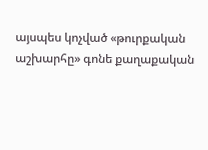այսպես կոչված «թուրքական աշխարհը» գոնե քաղաքական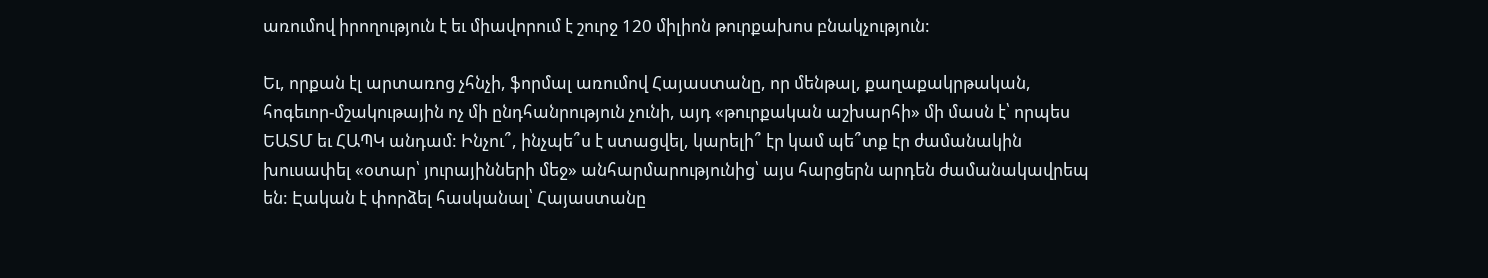առումով իրողություն է եւ միավորում է շուրջ 120 միլիոն թուրքախոս բնակչություն:

Եւ, որքան էլ արտառոց չհնչի, ֆորմալ առումով Հայաստանը, որ մենթալ, քաղաքակրթական, հոգեւոր-մշակութային ոչ մի ընդհանրություն չունի, այդ «թուրքական աշխարհի» մի մասն է՝ որպես ԵԱՏՄ եւ ՀԱՊԿ անդամ: Ինչու՞, ինչպե՞ս է ստացվել, կարելի՞ էր կամ պե՞տք էր ժամանակին խուսափել «օտար՝ յուրայինների մեջ» անհարմարությունից՝ այս հարցերն արդեն ժամանակավրեպ են: Էական է փորձել հասկանալ՝ Հայաստանը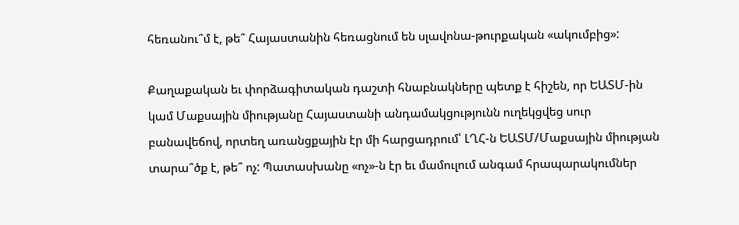հեռանու՞մ է, թե՞ Հայաստանին հեռացնում են սլավոնա-թուրքական «ակումբից»:

Քաղաքական եւ փորձագիտական դաշտի հնաբնակները պետք է հիշեն, որ ԵԱՏՄ-ին կամ Մաքսային միությանը Հայաստանի անդամակցությունն ուղեկցվեց սուր բանավեճով, որտեղ առանցքային էր մի հարցադրում՝ ԼՂՀ-ն ԵԱՏՄ/Մաքսային միության տարա՞ծք է, թե՞ ոչ: Պատասխանը «ոչ»-ն էր եւ մամուլում անգամ հրապարակումներ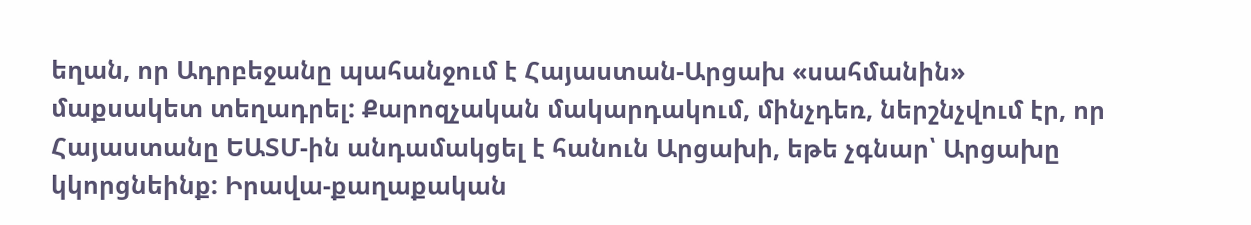եղան, որ Ադրբեջանը պահանջում է Հայաստան-Արցախ «սահմանին» մաքսակետ տեղադրել: Քարոզչական մակարդակում, մինչդեռ, ներշնչվում էր, որ Հայաստանը ԵԱՏՄ-ին անդամակցել է հանուն Արցախի, եթե չգնար՝ Արցախը կկորցնեինք: Իրավա-քաղաքական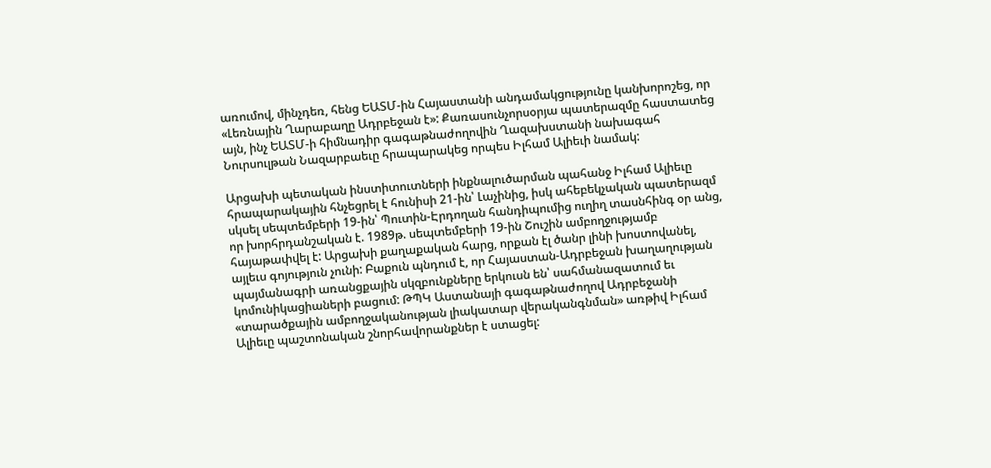առումով, մինչդեռ, հենց ԵԱՏՄ-ին Հայաստանի անդամակցությունը կանխորոշեց, որ «Լեռնային Ղարաբաղը Ադրբեջան է»: Քառասունչորսօրյա պատերազմը հաստատեց այն, ինչ ԵԱՏՄ-ի հիմնադիր գագաթնաժողովին Ղազախստանի նախագահ Նուրսուլթան Նազարբաեւը հրապարակեց որպես Իլհամ Ալիեւի նամակ:

Արցախի պետական ինստիտուտների ինքնալուծարման պահանջ Իլհամ Ալիեւը հրապարակային հնչեցրել է հունիսի 21-ին՝ Լաչինից, իսկ ահեբեկչական պատերազմ սկսել սեպտեմբերի 19-ին՝ Պուտին-Էրդողան հանդիպումից ուղիղ տասնհինգ օր անց, որ խորհրդանշական է. 1989թ. սեպտեմբերի 19-ին Շուշին ամբողջությամբ հայաթափվել է: Արցախի քաղաքական հարց, որքան էլ ծանր լինի խոստովանել, այլեւս գոյություն չունի: Բաքուն պնդում է, որ Հայաստան-Ադրբեջան խաղաղության պայմանագրի առանցքային սկզբունքները երկուսն են՝ սահմանազատում եւ կոմունիկացիաների բացում: ԹՊԿ Աստանայի գագաթնաժողով Ադրբեջանի «տարածքային ամբողջականության լիակատար վերականգնման» առթիվ Իլհամ Ալիեւը պաշտոնական շնորհավորանքներ է ստացել: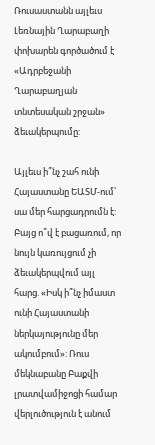Ռուսաստանն այլեւս Լեռնային Ղարաբաղի փոխարեն գործածում է «Ադրբեջանի Ղարաբաղյան տնտեսական շրջան» ձեւակերպումը:

Այլեւս ի՞նչ շահ ունի Հայաստանը ԵԱՏՄ-ում՝ սա մեր հարցադրումն է: Բայց ո՞վ է բացառում, որ նույն կառույցում չի ձեւակերպվում այլ հարց. «Իսկ ի՞նչ իմաստ ունի Հայաստանի ներկայությունը մեր ակումբում»: Ռուս մեկնաբանը Բաքվի լրատվամիջոցի համար վերլուծություն է անում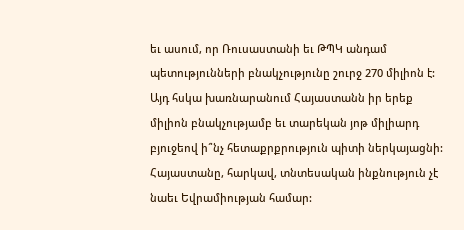եւ ասում, որ Ռուսաստանի եւ ԹՊԿ անդամ պետությունների բնակչությունը շուրջ 270 միլիոն է: Այդ հսկա խառնարանում Հայաստանն իր երեք միլիոն բնակչությամբ եւ տարեկան յոթ միլիարդ բյուջեով ի՞նչ հետաքրքրություն պիտի ներկայացնի: Հայաստանը, հարկավ, տնտեսական ինքնություն չէ նաեւ Եվրամիության համար: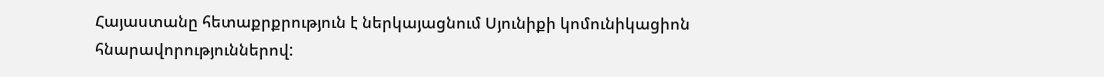Հայաստանը հետաքրքրություն է ներկայացնում Սյունիքի կոմունիկացիոն հնարավորություններով: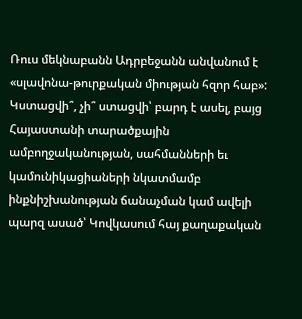Ռուս մեկնաբանն Ադրբեջանն անվանում է «սլավոնա-թուրքական միության հզոր հաբ»: Կստացվի՞, չի՞ ստացվի՝ բարդ է ասել, բայց Հայաստանի տարածքային ամբողջականության, սահմանների եւ կամունիկացիաների նկատմամբ ինքնիշխանության ճանաչման կամ ավելի պարզ ասած՝ Կովկասում հայ քաղաքական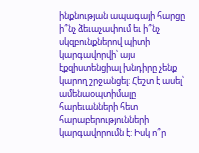ինքնության ապագայի հարցը ի՞նչ ձեւաչափում եւ ի՞նչ սկզբունքներով պիտի կարգավորվի՝ այս էքզիստենցիալ խնդիրը չենք կարող շրջանցել: Հեշտ է ասել՝ ամենաօպտիմալը հարեւանների հետ հարաբերությունների կարգավորումն է: Իսկ ո՞ր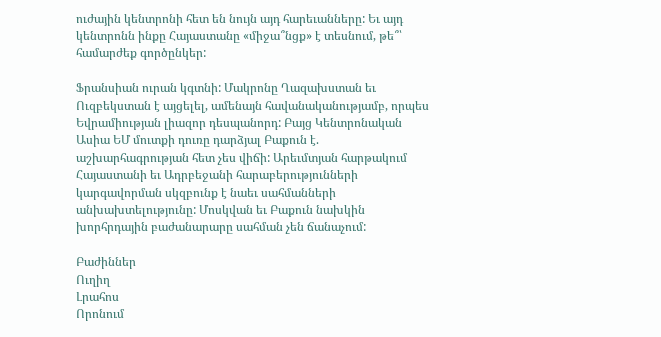ուժային կենտրոնի հետ են նույն այդ հարեւանները: Եւ այդ կենտրոնն ինքը Հայաստանը «միջա՞նցք» է տեսնում, թե՞՝ համարժեք գործընկեր:

Ֆրանսիան ուրան կգտնի: Մակրոնը Ղազախստան եւ Ուզբեկստան է այցելել, ամենայն հավանականությամբ, որպես Եվրամիության լիազոր դեսպանորդ: Բայց Կենտրոնական Ասիա ԵՄ մուտքի դուռը դարձյալ Բաքուն է. աշխարհագրության հետ չես վիճի: Արեւմտյան հարթակում Հայաստանի եւ Ադրբեջանի հարաբերությունների կարգավորման սկզբունք է նաեւ սահմանների անխախտելությունը: Մոսկվան եւ Բաքուն նախկին խորհրդային բաժանարարը սահման չեն ճանաչում:

Բաժիններ
Ուղիղ
Լրահոս
Որոնում